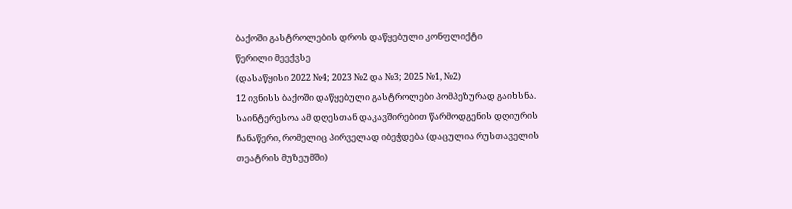ბაქოში გასტროლების დროს დაწყებული კონფლიქტი
წერილი მეექვსე
(დასაწყისი 2022 №4; 2023 №2 და №3; 2025 №1, №2)
12 ივნისს ბაქოში დაწყებული გასტროლები პომპეზურად გაიხსნა. საინტერესოა ამ დღესთან დაკავშირებით წარმოდგენის დღიურის ჩანაწერი, რომელიც პირველად იბეჭდება (დაცულია რუსთაველის თეატრის მუზეუმში)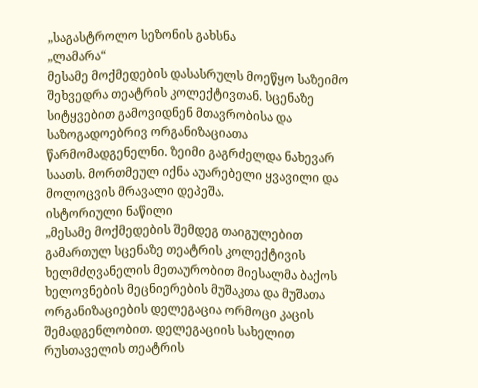„საგასტროლო სეზონის გახსნა
„ლამარა“
მესამე მოქმედების დასასრულს მოეწყო საზეიმო შეხვედრა თეატრის კოლექტივთან. სცენაზე სიტყვებით გამოვიდნენ მთავრობისა და საზოგადოებრივ ორგანიზაციათა წარმომადგენელნი. ზეიმი გაგრძელდა ნახევარ საათს. მორთმეულ იქნა აუარებელი ყვავილი და მოლოცვის მრავალი დეპეშა.
ისტორიული ნაწილი
„მესამე მოქმედების შემდეგ თაიგულებით გამართულ სცენაზე თეატრის კოლექტივის ხელმძღვანელის მეთაურობით მიესალმა ბაქოს ხელოვნების მეცნიერების მუშაკთა და მუშათა ორგანიზაციების დელეგაცია ორმოცი კაცის შემადგენლობით. დელეგაციის სახელით რუსთაველის თეატრის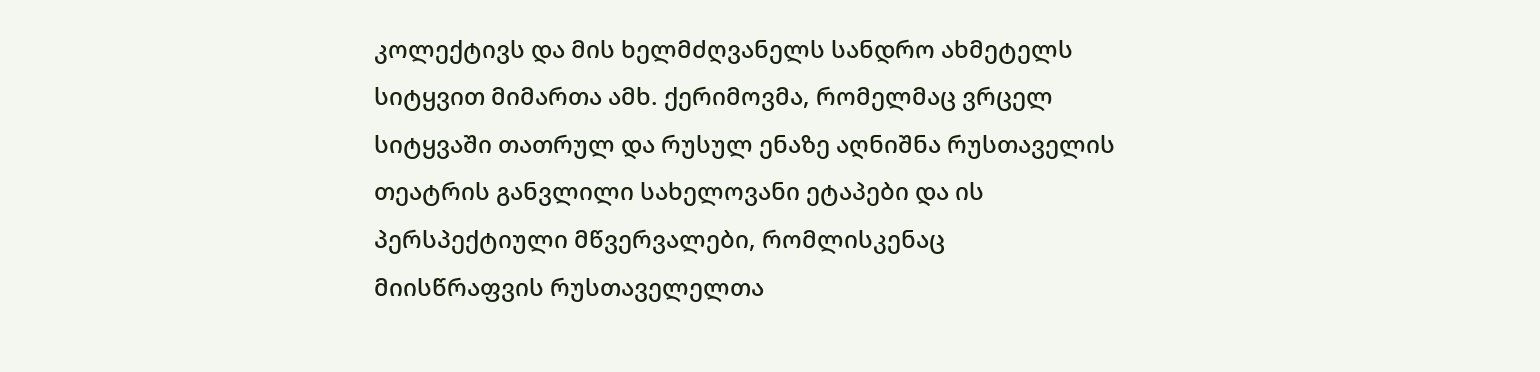კოლექტივს და მის ხელმძღვანელს სანდრო ახმეტელს სიტყვით მიმართა ამხ. ქერიმოვმა, რომელმაც ვრცელ სიტყვაში თათრულ და რუსულ ენაზე აღნიშნა რუსთაველის თეატრის განვლილი სახელოვანი ეტაპები და ის პერსპექტიული მწვერვალები, რომლისკენაც მიისწრაფვის რუსთაველელთა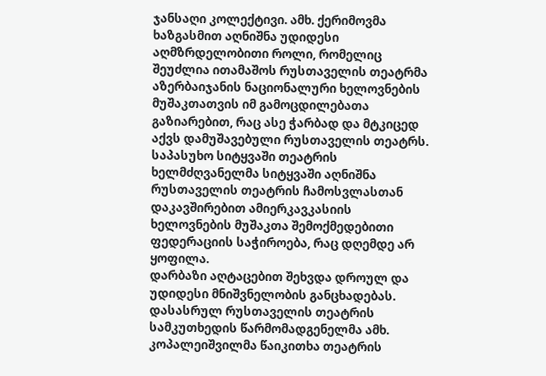ჯანსაღი კოლექტივი. ამხ. ქერიმოვმა ხაზგასმით აღნიშნა უდიდესი აღმზრდელობითი როლი, რომელიც შეუძლია ითამაშოს რუსთაველის თეატრმა აზერბაიჯანის ნაციონალური ხელოვნების მუშაკთათვის იმ გამოცდილებათა გაზიარებით, რაც ასე ჭარბად და მტკიცედ აქვს დამუშავებული რუსთაველის თეატრს.
საპასუხო სიტყვაში თეატრის ხელმძღვანელმა სიტყვაში აღნიშნა რუსთაველის თეატრის ჩამოსვლასთან დაკავშირებით ამიერკავკასიის ხელოვნების მუშაკთა შემოქმედებითი ფედერაციის საჭიროება, რაც დღემდე არ ყოფილა.
დარბაზი აღტაცებით შეხვდა დროულ და უდიდესი მნიშვნელობის განცხადებას. დასასრულ რუსთაველის თეატრის სამკუთხედის წარმომადგენელმა ამხ. კოპალეიშვილმა წაიკითხა თეატრის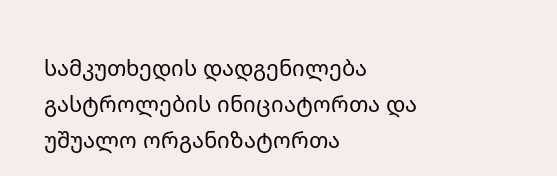სამკუთხედის დადგენილება გასტროლების ინიციატორთა და უშუალო ორგანიზატორთა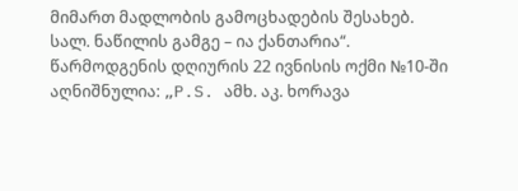მიმართ მადლობის გამოცხადების შესახებ.
სალ. ნაწილის გამგე – ია ქანთარია“.
წარმოდგენის დღიურის 22 ივნისის ოქმი №10-ში აღნიშნულია: „P.S. ამხ. აკ. ხორავა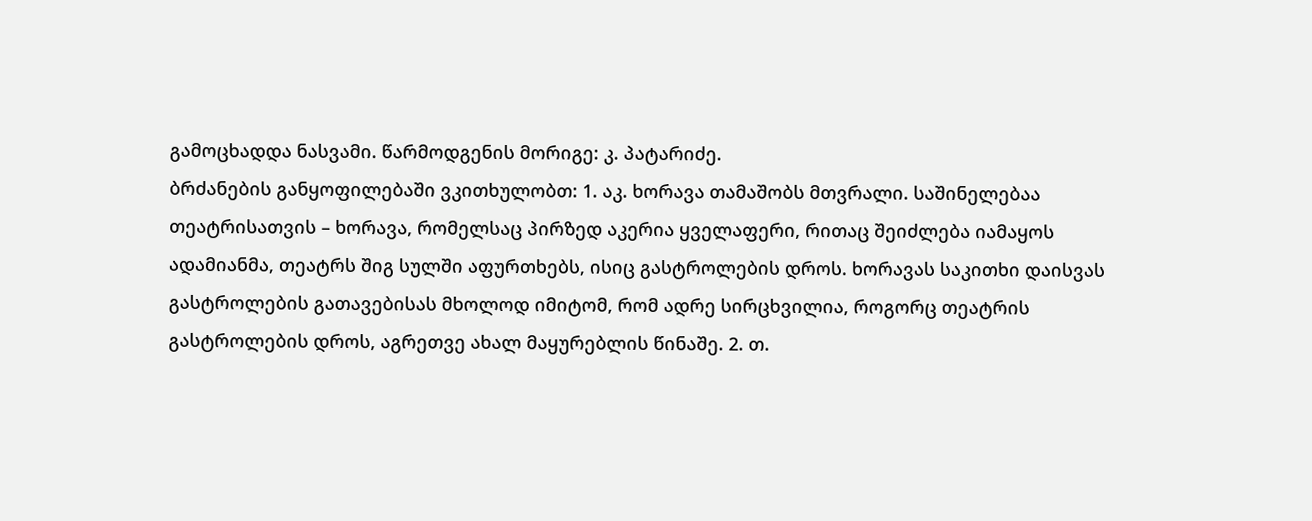გამოცხადდა ნასვამი. წარმოდგენის მორიგე: კ. პატარიძე.
ბრძანების განყოფილებაში ვკითხულობთ: 1. აკ. ხორავა თამაშობს მთვრალი. საშინელებაა თეატრისათვის – ხორავა, რომელსაც პირზედ აკერია ყველაფერი, რითაც შეიძლება იამაყოს ადამიანმა, თეატრს შიგ სულში აფურთხებს, ისიც გასტროლების დროს. ხორავას საკითხი დაისვას გასტროლების გათავებისას მხოლოდ იმიტომ, რომ ადრე სირცხვილია, როგორც თეატრის გასტროლების დროს, აგრეთვე ახალ მაყურებლის წინაშე. 2. თ.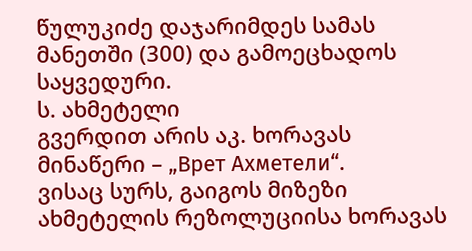წულუკიძე დაჯარიმდეს სამას მანეთში (300) და გამოეცხადოს საყვედური.
ს. ახმეტელი
გვერდით არის აკ. ხორავას მინაწერი – „Врет Ахметели“.
ვისაც სურს, გაიგოს მიზეზი ახმეტელის რეზოლუციისა ხორავას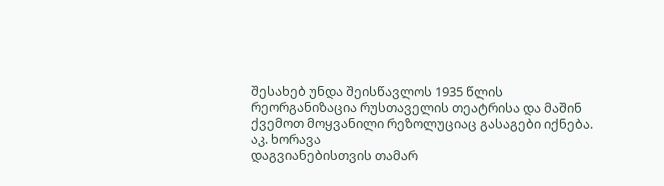შესახებ უნდა შეისწავლოს 1935 წლის რეორგანიზაცია რუსთაველის თეატრისა და მაშინ ქვემოთ მოყვანილი რეზოლუციაც გასაგები იქნება.
აკ. ხორავა
დაგვიანებისთვის თამარ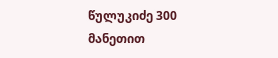წულუკიძე 300 მანეთით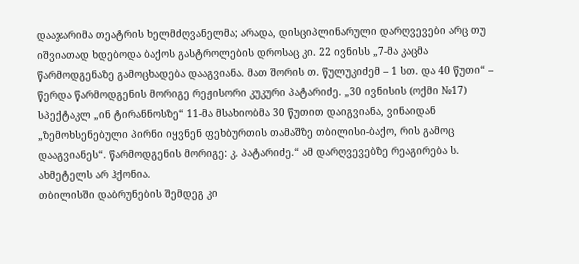დააჯარიმა თეატრის ხელმძღვანელმა; არადა, დისციპლინარული დარღვევები არც თუ იშვიათად ხდებოდა ბაქოს გასტროლების დროსაც კი. 22 ივნისს „7-მა კაცმა წარმოდგენაზე გამოცხადება დააგვიანა. მათ შორის თ. წულუკიძემ – 1 სთ. და 40 წუთი“ – წერდა წარმოდგენის მორიგე რეჟისორი კუკური პატარიძე. „30 ივნისის (ოქმი №17) სპექტაკლ „ინ ტირანნოსზე“ 11-მა მსახიობმა 30 წუთით დაიგვიანა, ვინაიდან „ზემოხსენებული პირნი იყვნენ ფეხბურთის თამაშზე თბილისი-ბაქო, რის გამოც დააგვიანეს“. წარმოდგენის მორიგე: კ. პატარიძე.“ ამ დარღვევებზე რეაგირება ს. ახმეტელს არ ჰქონია.
თბილისში დაბრუნების შემდეგ კი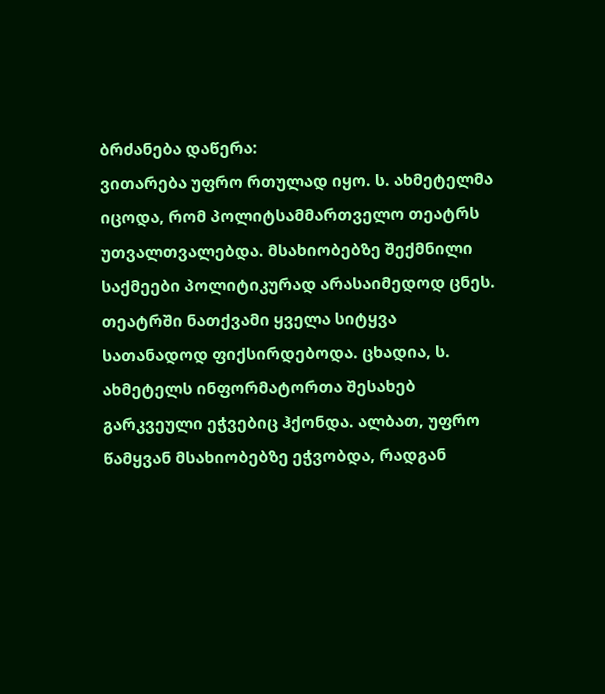ბრძანება დაწერა:
ვითარება უფრო რთულად იყო. ს. ახმეტელმა იცოდა, რომ პოლიტსამმართველო თეატრს უთვალთვალებდა. მსახიობებზე შექმნილი საქმეები პოლიტიკურად არასაიმედოდ ცნეს. თეატრში ნათქვამი ყველა სიტყვა სათანადოდ ფიქსირდებოდა. ცხადია, ს. ახმეტელს ინფორმატორთა შესახებ გარკვეული ეჭვებიც ჰქონდა. ალბათ, უფრო წამყვან მსახიობებზე ეჭვობდა, რადგან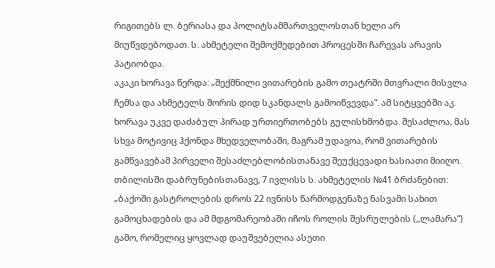რიგითებს ლ. ბერიასა და პოლიტსამმართველოსთან ხელი არ მიუწვდებოდათ. ს. ახმეტელი შემოქმედებით პროცესში ჩარევას არავის პატიობდა.
აკაკი ხორავა წერდა: „შექმნილი ვითარების გამო თეატრში მთვრალი მისვლა ჩემსა და ახმეტელს შორის დიდ სკანდალს გამოიწვევდა“. ამ სიტყვებში აკ. ხორავა უკვე დაძაბულ პირად ურთიერთობებს გულისხმობდა. შესაძლოა, მას სხვა მოტივიც ჰქონდა მხედველობაში, მაგრამ უდავოა, რომ ვითარების გამწვავებამ პირველი შესაძლებლობისთანავე შეუქცევადი ხასიათი მიიღო.
თბილისში დაბრუნებისთანავე, 7 ივლისს ს. ახმეტელის №41 ბრძანებით: „ბაქოში გასტროლების დროს 22 ივნისს წარმოდგენაზე ნასვამი სახით გამოცხადების და ამ მდგომარეობაში იჩოს როლის შესრულების (,,ლამარა“) გამო, რომელიც ყოვლად დაუშვებელია ასეთი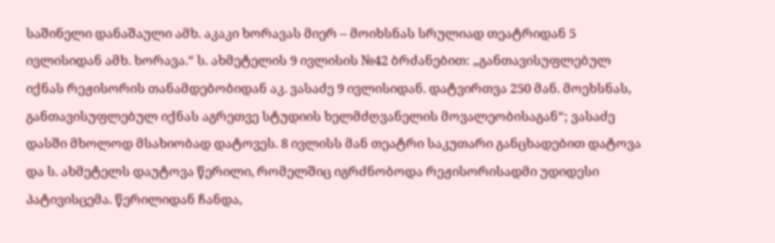საშინელი დანაშაული ამხ. აკაკი ხორავას მიერ – მოიხსნას სრულიად თეატრიდან 5 ივლისიდან ამხ. ხორავა.“ ს. ახმეტელის 9 ივლისის №42 ბრძანებით: „განთავისუფლებულ იქნას რეჟისორის თანამდებობიდან აკ. ვასაძე 9 ივლისიდან. დატვირთვა 250 მან. მოეხსნას, განთავისუფლებულ იქნას აგრეთვე სტუდიის ხელმძღვანელის მოვალეობისაგან“; ვასაძე დასში მხოლოდ მსახიობად დატოვეს. 8 ივლისს მან თეატრი საკუთარი განცხადებით დატოვა და ს. ახმეტელს დაუტოვა წერილი, რომელშიც იგრძნობოდა რეჟისორისადმი უდიდესი პატივისცემა. წერილიდან ჩანდა,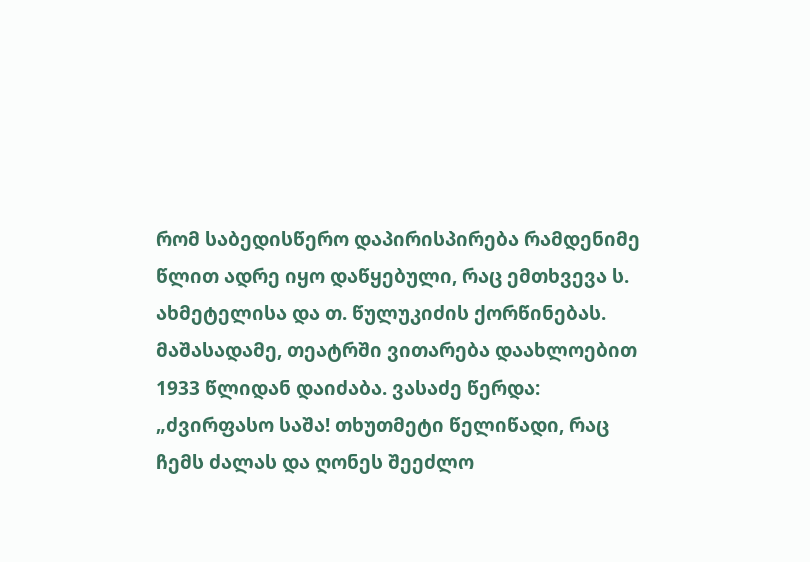რომ საბედისწერო დაპირისპირება რამდენიმე წლით ადრე იყო დაწყებული, რაც ემთხვევა ს. ახმეტელისა და თ. წულუკიძის ქორწინებას. მაშასადამე, თეატრში ვითარება დაახლოებით 1933 წლიდან დაიძაბა. ვასაძე წერდა: „ძვირფასო საშა! თხუთმეტი წელიწადი, რაც ჩემს ძალას და ღონეს შეეძლო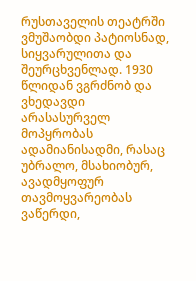რუსთაველის თეატრში ვმუშაობდი პატიოსნად, სიყვარულითა და შეურცხვენლად. 1930 წლიდან ვგრძნობ და ვხედავდი არასასურველ მოპყრობას ადამიანისადმი, რასაც უბრალო, მსახიობურ, ავადმყოფურ თავმოყვარეობას ვაწერდი,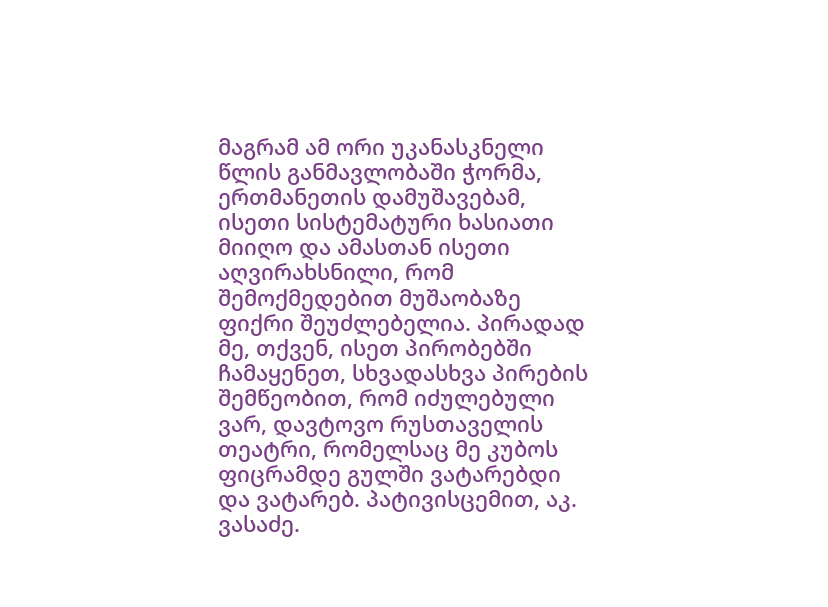მაგრამ ამ ორი უკანასკნელი წლის განმავლობაში ჭორმა, ერთმანეთის დამუშავებამ, ისეთი სისტემატური ხასიათი მიიღო და ამასთან ისეთი აღვირახსნილი, რომ შემოქმედებით მუშაობაზე ფიქრი შეუძლებელია. პირადად მე, თქვენ, ისეთ პირობებში ჩამაყენეთ, სხვადასხვა პირების შემწეობით, რომ იძულებული ვარ, დავტოვო რუსთაველის თეატრი, რომელსაც მე კუბოს ფიცრამდე გულში ვატარებდი და ვატარებ. პატივისცემით, აკ. ვასაძე.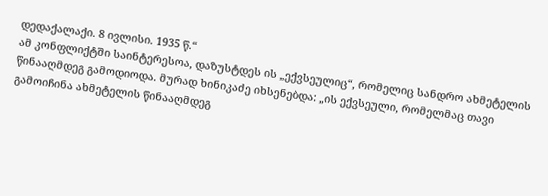დედაქალაქი. 8 ივლისი. 1935 წ.“
ამ კონფლიქტში საინტერესოა, დაზუსტდეს ის „ექვსეულიც“, რომელიც სანდრო ახმეტელის წინააღმდეგ გამოდიოდა. მურად ხინიკაძე იხსენებდა: „ის ექვსეული, რომელმაც თავი გამოიჩინა ახმეტელის წინააღმდეგ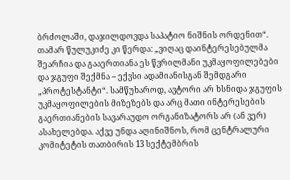ბრძოლაში, დაჯილდოვდა საპატიო ნიშნის ორდენით“. თამარ წულუკიძე კი წერდა: „ვიღაც დაინტერესებულმა შეარჩია და გააერთიანა ეს წვრილმანი უკმაყოფილებები და ჯგუფი შექმნა – ექვსი ადამიანისგან შემდგარი „პროტესტანტი“. სამწუხაროდ, ავტორი არ ხსნიდა ჯგუფის უკმაყოფილების მიზეზებს და არც მათი ინტერესების გაერთიანების სავარაუდო ორგანიზატორს არ (ან ვერ) ასახელებდა. აქვე უნდა აღინიშნოს, რომ ცენტრალური კომიტეტის თათბირის 13 სექტემბრის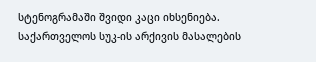სტენოგრამაში შვიდი კაცი იხსენიება. საქართველოს სუკ-ის არქივის მასალების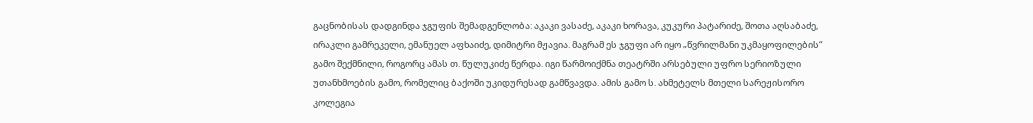გაცნობისას დადგინდა ჯგუფის შემადგენლობა: აკაკი ვასაძე, აკაკი ხორავა, კუკური პატარიძე, შოთა აღსაბაძე, ირაკლი გამრეკელი, ემანუელ აფხაიძე, დიმიტრი მჟავია. მაგრამ ეს ჯგუფი არ იყო „წვრილმანი უკმაყოფილების“ გამო შექმნილი, როგორც ამას თ. წულუკიძე წერდა. იგი წარმოიქმნა თეატრში არსებული უფრო სერიოზული უთანხმოების გამო, რომელიც ბაქოში უკიდურესად გამწვავდა. ამის გამო ს. ახმეტელს მთელი სარეჟისორო კოლეგია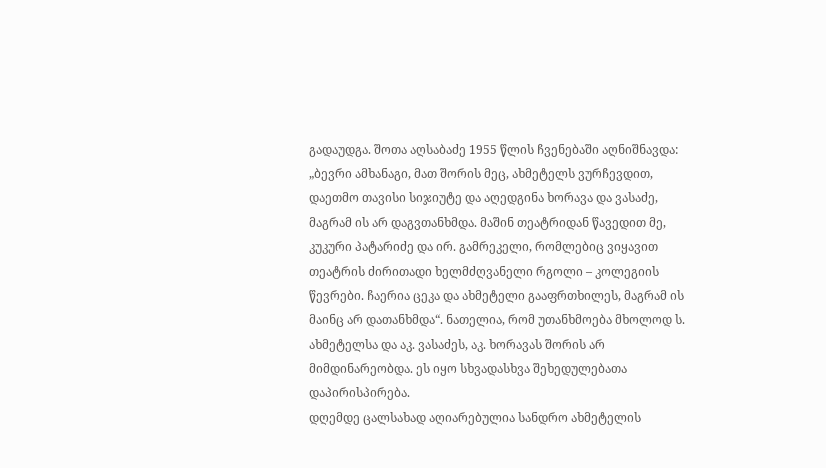გადაუდგა. შოთა აღსაბაძე 1955 წლის ჩვენებაში აღნიშნავდა: „ბევრი ამხანაგი, მათ შორის მეც, ახმეტელს ვურჩევდით, დაეთმო თავისი სიჯიუტე და აღედგინა ხორავა და ვასაძე, მაგრამ ის არ დაგვთანხმდა. მაშინ თეატრიდან წავედით მე, კუკური პატარიძე და ირ. გამრეკელი, რომლებიც ვიყავით თეატრის ძირითადი ხელმძღვანელი რგოლი – კოლეგიის წევრები. ჩაერია ცეკა და ახმეტელი გააფრთხილეს, მაგრამ ის მაინც არ დათანხმდა“. ნათელია, რომ უთანხმოება მხოლოდ ს. ახმეტელსა და აკ. ვასაძეს, აკ. ხორავას შორის არ მიმდინარეობდა. ეს იყო სხვადასხვა შეხედულებათა დაპირისპირება.
დღემდე ცალსახად აღიარებულია სანდრო ახმეტელის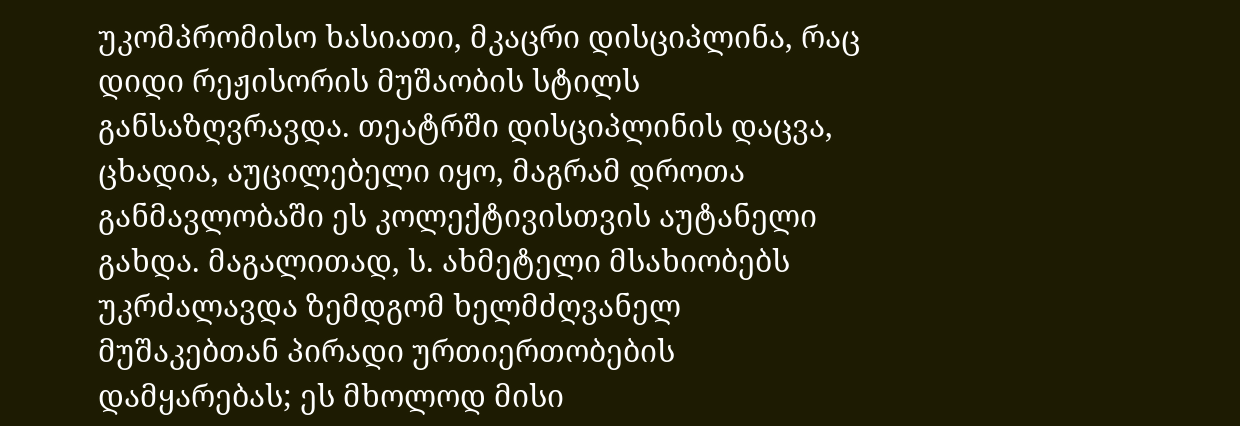უკომპრომისო ხასიათი, მკაცრი დისციპლინა, რაც დიდი რეჟისორის მუშაობის სტილს განსაზღვრავდა. თეატრში დისციპლინის დაცვა, ცხადია, აუცილებელი იყო, მაგრამ დროთა განმავლობაში ეს კოლექტივისთვის აუტანელი გახდა. მაგალითად, ს. ახმეტელი მსახიობებს უკრძალავდა ზემდგომ ხელმძღვანელ მუშაკებთან პირადი ურთიერთობების დამყარებას; ეს მხოლოდ მისი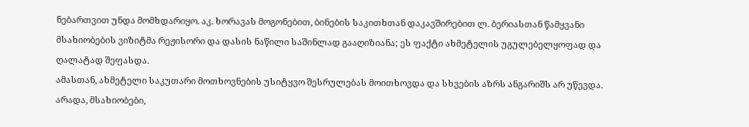ნებართვით უნდა მომხდარიყო. აკ. ხორავას მოგონებით, ბინების საკითხთან დაკავშირებით ლ. ბერიასთან წამყვანი მსახიობების ვიზიტმა რეჟისორი და დასის ნაწილი საშინლად გააღიზიანა; ეს ფაქტი ახმეტელის უგულებელყოფად და ღალატად შეფასდა.
ამასთან, ახმეტელი საკუთარი მოთხოვნების უსიტყვო შესრულებას მოითხოვდა და სხვების აზრს ანგარიშს არ უწევდა. არადა, მსახიობები,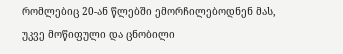რომლებიც 20-ან წლებში ემორჩილებოდნენ მას, უკვე მოწიფული და ცნობილი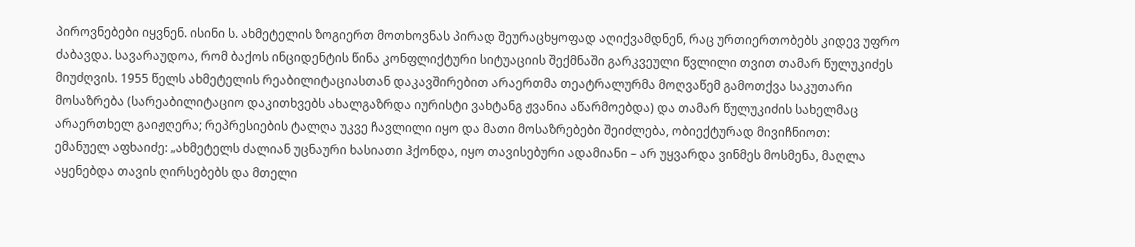პიროვნებები იყვნენ. ისინი ს. ახმეტელის ზოგიერთ მოთხოვნას პირად შეურაცხყოფად აღიქვამდნენ, რაც ურთიერთობებს კიდევ უფრო ძაბავდა. სავარაუდოა, რომ ბაქოს ინციდენტის წინა კონფლიქტური სიტუაციის შექმნაში გარკვეული წვლილი თვით თამარ წულუკიძეს მიუძღვის. 1955 წელს ახმეტელის რეაბილიტაციასთან დაკავშირებით არაერთმა თეატრალურმა მოღვაწემ გამოთქვა საკუთარი მოსაზრება (სარეაბილიტაციო დაკითხვებს ახალგაზრდა იურისტი ვახტანგ ჟვანია აწარმოებდა) და თამარ წულუკიძის სახელმაც არაერთხელ გაიჟღერა; რეპრესიების ტალღა უკვე ჩავლილი იყო და მათი მოსაზრებები შეიძლება, ობიექტურად მივიჩნიოთ:
ემანუელ აფხაიძე: „ახმეტელს ძალიან უცნაური ხასიათი ჰქონდა, იყო თავისებური ადამიანი – არ უყვარდა ვინმეს მოსმენა, მაღლა აყენებდა თავის ღირსებებს და მთელი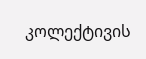კოლექტივის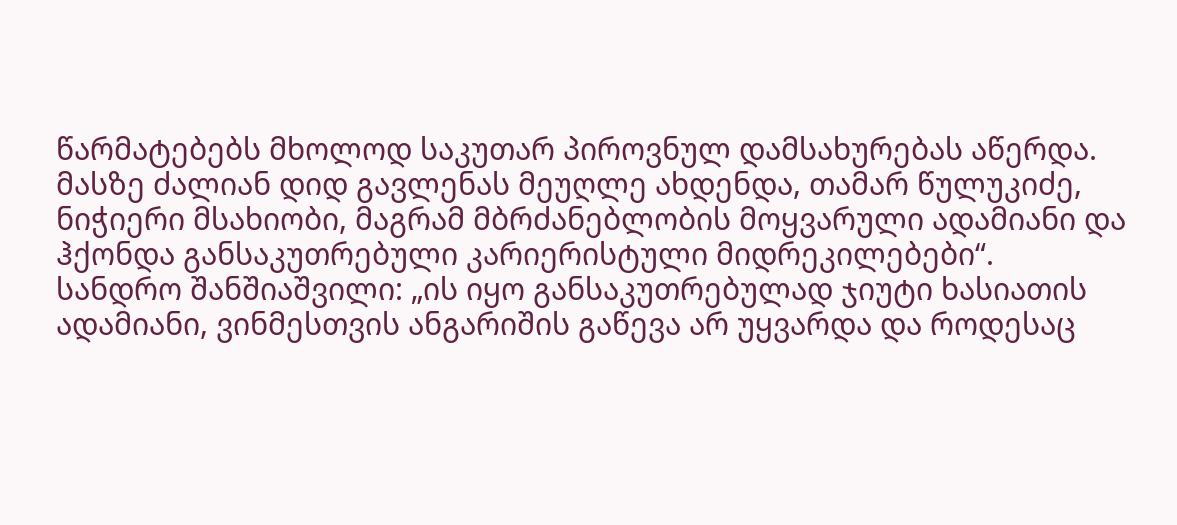წარმატებებს მხოლოდ საკუთარ პიროვნულ დამსახურებას აწერდა. მასზე ძალიან დიდ გავლენას მეუღლე ახდენდა, თამარ წულუკიძე, ნიჭიერი მსახიობი, მაგრამ მბრძანებლობის მოყვარული ადამიანი და ჰქონდა განსაკუთრებული კარიერისტული მიდრეკილებები“.
სანდრო შანშიაშვილი: „ის იყო განსაკუთრებულად ჯიუტი ხასიათის ადამიანი, ვინმესთვის ანგარიშის გაწევა არ უყვარდა და როდესაც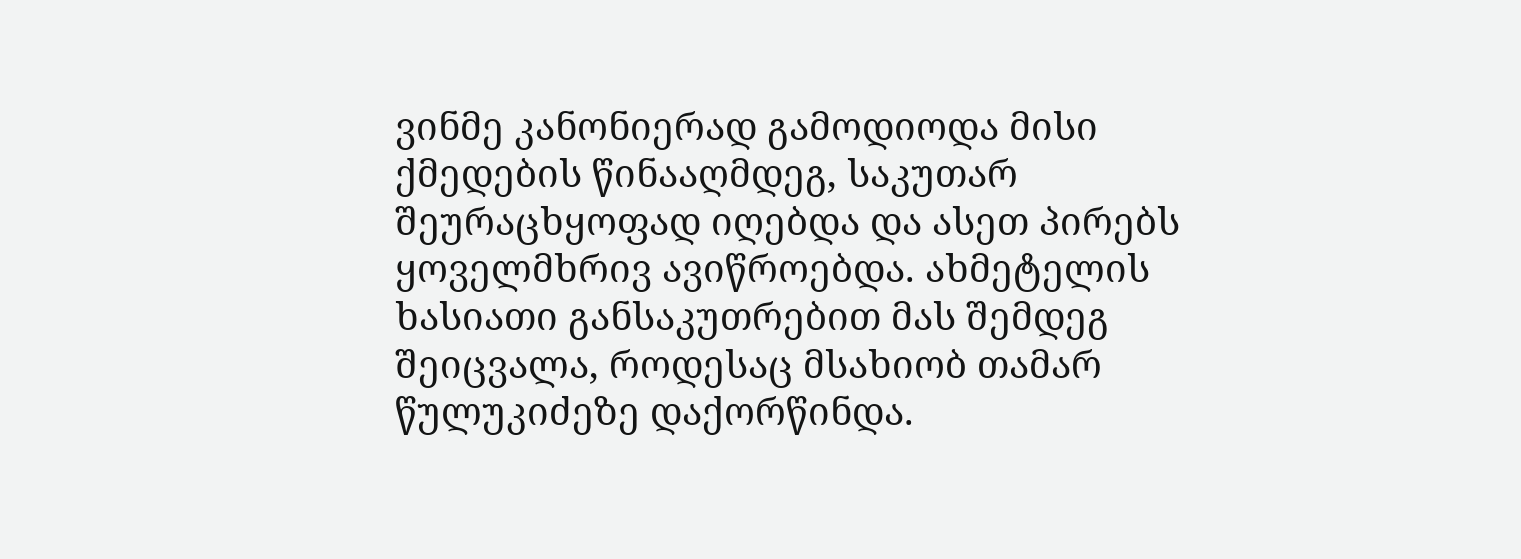ვინმე კანონიერად გამოდიოდა მისი ქმედების წინააღმდეგ, საკუთარ შეურაცხყოფად იღებდა და ასეთ პირებს ყოველმხრივ ავიწროებდა. ახმეტელის ხასიათი განსაკუთრებით მას შემდეგ შეიცვალა, როდესაც მსახიობ თამარ წულუკიძეზე დაქორწინდა.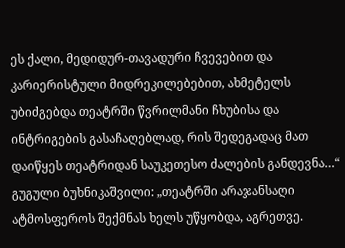ეს ქალი, მედიდურ-თავადური ჩვევებით და კარიერისტული მიდრეკილებებით, ახმეტელს უბიძგებდა თეატრში წვრილმანი ჩხუბისა და ინტრიგების გასაჩაღებლად, რის შედეგადაც მათ დაიწყეს თეატრიდან საუკეთესო ძალების განდევნა…“
გუგული ბუხნიკაშვილი: „თეატრში არაჯანსაღი ატმოსფეროს შექმნას ხელს უწყობდა, აგრეთვე.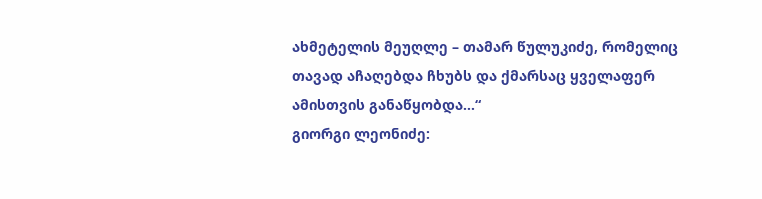ახმეტელის მეუღლე – თამარ წულუკიძე, რომელიც თავად აჩაღებდა ჩხუბს და ქმარსაც ყველაფერ ამისთვის განაწყობდა…“
გიორგი ლეონიძე: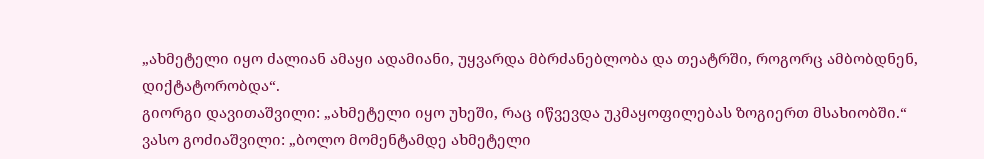„ახმეტელი იყო ძალიან ამაყი ადამიანი, უყვარდა მბრძანებლობა და თეატრში, როგორც ამბობდნენ, დიქტატორობდა“.
გიორგი დავითაშვილი: „ახმეტელი იყო უხეში, რაც იწვევდა უკმაყოფილებას ზოგიერთ მსახიობში.“
ვასო გოძიაშვილი: „ბოლო მომენტამდე ახმეტელი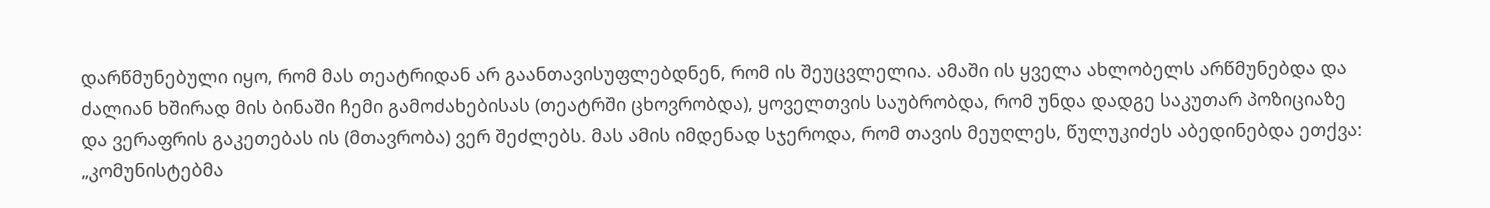დარწმუნებული იყო, რომ მას თეატრიდან არ გაანთავისუფლებდნენ, რომ ის შეუცვლელია. ამაში ის ყველა ახლობელს არწმუნებდა და ძალიან ხშირად მის ბინაში ჩემი გამოძახებისას (თეატრში ცხოვრობდა), ყოველთვის საუბრობდა, რომ უნდა დადგე საკუთარ პოზიციაზე და ვერაფრის გაკეთებას ის (მთავრობა) ვერ შეძლებს. მას ამის იმდენად სჯეროდა, რომ თავის მეუღლეს, წულუკიძეს აბედინებდა ეთქვა: „კომუნისტებმა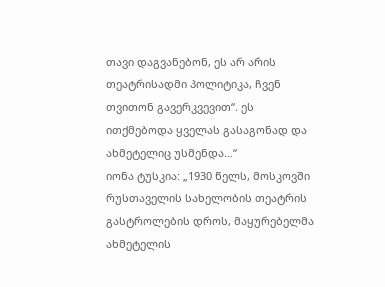თავი დაგვანებონ, ეს არ არის თეატრისადმი პოლიტიკა, ჩვენ თვითონ გავერკვევით“. ეს ითქმებოდა ყველას გასაგონად და ახმეტელიც უსმენდა…“
იონა ტუსკია: „1930 წელს, მოსკოვში რუსთაველის სახელობის თეატრის გასტროლების დროს, მაყურებელმა ახმეტელის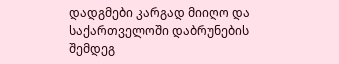დადგმები კარგად მიიღო და საქართველოში დაბრუნების შემდეგ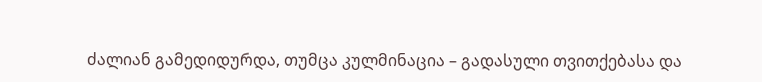ძალიან გამედიდურდა, თუმცა კულმინაცია – გადასული თვითქებასა და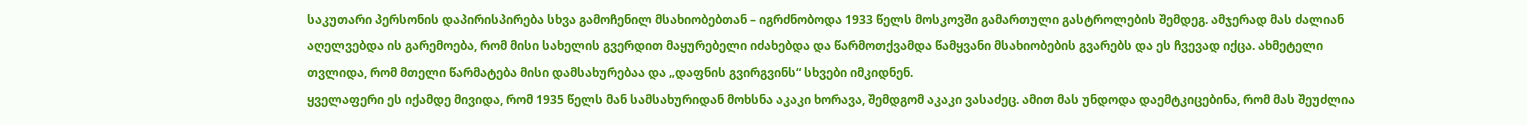საკუთარი პერსონის დაპირისპირება სხვა გამოჩენილ მსახიობებთან – იგრძნობოდა 1933 წელს მოსკოვში გამართული გასტროლების შემდეგ. ამჯერად მას ძალიან აღელვებდა ის გარემოება, რომ მისი სახელის გვერდით მაყურებელი იძახებდა და წარმოთქვამდა წამყვანი მსახიობების გვარებს და ეს ჩვევად იქცა. ახმეტელი თვლიდა, რომ მთელი წარმატება მისი დამსახურებაა და „დაფნის გვირგვინს“ სხვები იმკიდნენ.
ყველაფერი ეს იქამდე მივიდა, რომ 1935 წელს მან სამსახურიდან მოხსნა აკაკი ხორავა, შემდგომ აკაკი ვასაძეც. ამით მას უნდოდა დაემტკიცებინა, რომ მას შეუძლია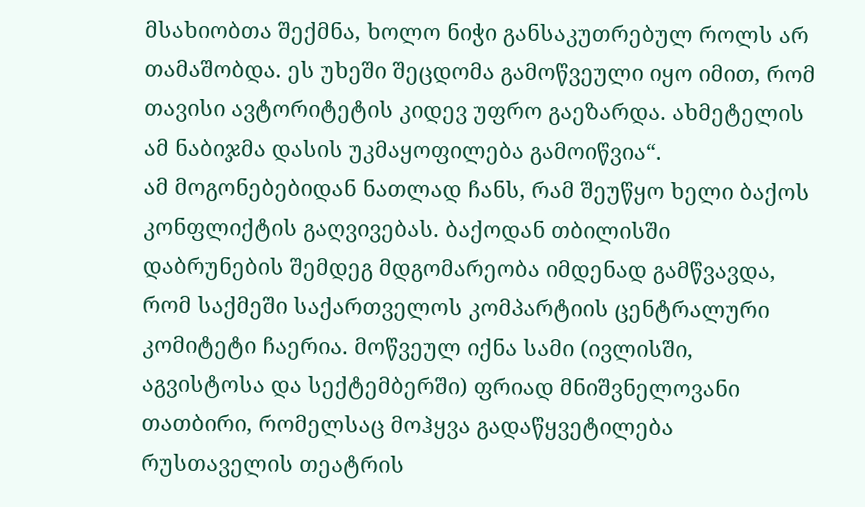მსახიობთა შექმნა, ხოლო ნიჭი განსაკუთრებულ როლს არ თამაშობდა. ეს უხეში შეცდომა გამოწვეული იყო იმით, რომ თავისი ავტორიტეტის კიდევ უფრო გაეზარდა. ახმეტელის ამ ნაბიჯმა დასის უკმაყოფილება გამოიწვია“.
ამ მოგონებებიდან ნათლად ჩანს, რამ შეუწყო ხელი ბაქოს კონფლიქტის გაღვივებას. ბაქოდან თბილისში დაბრუნების შემდეგ მდგომარეობა იმდენად გამწვავდა, რომ საქმეში საქართველოს კომპარტიის ცენტრალური კომიტეტი ჩაერია. მოწვეულ იქნა სამი (ივლისში, აგვისტოსა და სექტემბერში) ფრიად მნიშვნელოვანი თათბირი, რომელსაც მოჰყვა გადაწყვეტილება რუსთაველის თეატრის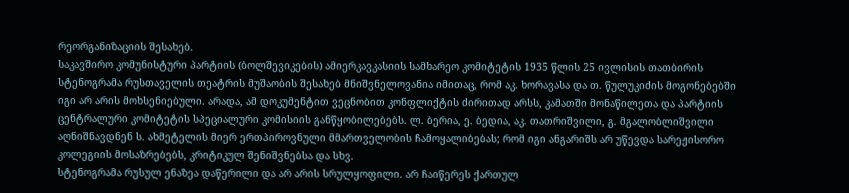რეორგანიზაციის შესახებ.
საკავშირო კომუნისტური პარტიის (ბოლშევიკების) ამიერკავკასიის სამხარეო კომიტეტის 1935 წლის 25 ივლისის თათბირის სტენოგრამა რუსთაველის თეატრის მუშაობის შესახებ მნიშვნელოვანია იმითაც, რომ აკ. ხორავასა და თ. წულუკიძის მოგონებებში იგი არ არის მოხსენიებული. არადა, ამ დოკუმენტით ვეცნობით კონფლიქტის ძირითად არსს, კამათში მონაწილეთა და პარტიის ცენტრალური კომიტეტის სპეციალური კომისიის განწყობილებებს. ლ. ბერია, ე. ბედია, აკ. თათრიშვილი, გ. მგალობლიშვილი აღნიშნავდნენ ს. ახმეტელის მიერ ერთპიროვნული მმართველობის ჩამოყალიბებას; რომ იგი ანგარიშს არ უწევდა სარეჟისორო კოლეგიის მოსაზრებებს, კრიტიკულ შენიშვნებსა და სხვ.
სტენოგრამა რუსულ ენაზეა დაწერილი და არ არის სრულყოფილი. არ ჩაიწერეს ქართულ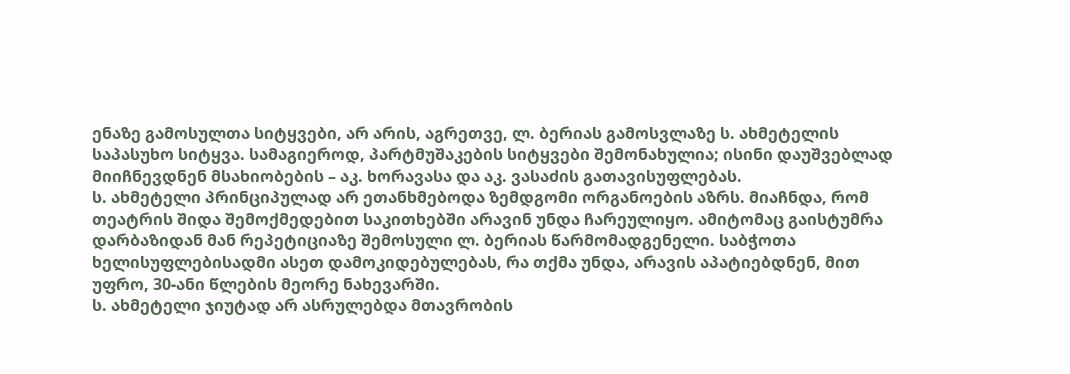ენაზე გამოსულთა სიტყვები, არ არის, აგრეთვე, ლ. ბერიას გამოსვლაზე ს. ახმეტელის საპასუხო სიტყვა. სამაგიეროდ, პარტმუშაკების სიტყვები შემონახულია; ისინი დაუშვებლად მიიჩნევდნენ მსახიობების – აკ. ხორავასა და აკ. ვასაძის გათავისუფლებას.
ს. ახმეტელი პრინციპულად არ ეთანხმებოდა ზემდგომი ორგანოების აზრს. მიაჩნდა, რომ თეატრის შიდა შემოქმედებით საკითხებში არავინ უნდა ჩარეულიყო. ამიტომაც გაისტუმრა დარბაზიდან მან რეპეტიციაზე შემოსული ლ. ბერიას წარმომადგენელი. საბჭოთა ხელისუფლებისადმი ასეთ დამოკიდებულებას, რა თქმა უნდა, არავის აპატიებდნენ, მით უფრო, 30-ანი წლების მეორე ნახევარში.
ს. ახმეტელი ჯიუტად არ ასრულებდა მთავრობის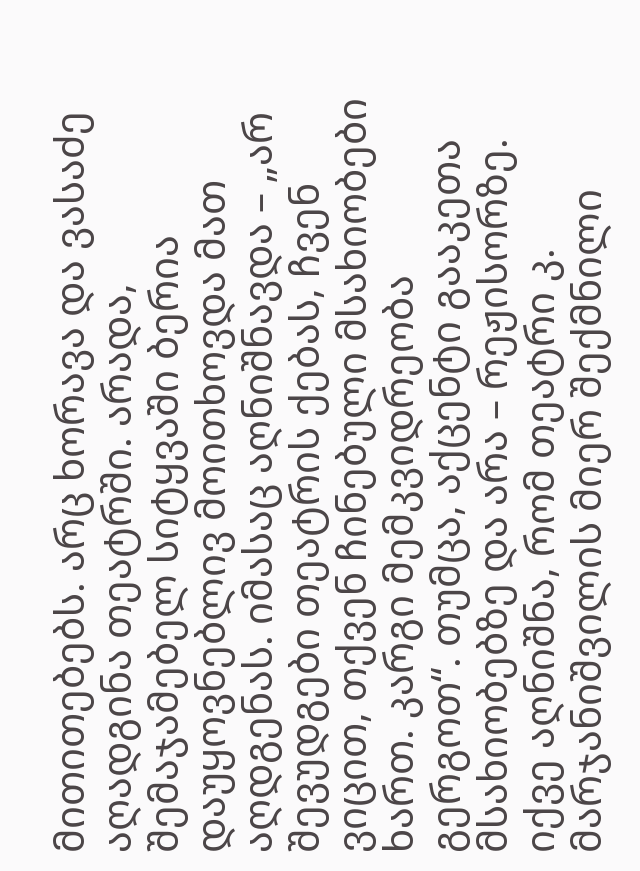მითითებებს. არც ხორავა და ვასაძე აღადგინა თეატრში. არადა, შემაჯამებელ სიტყვაში ბერია დაუყოვნებლივ მოითხოვდა მათ აღდგენას. იმასაც აღნიშნავდა – „არ შევუდგები თეატრის ქებას, ჩვენ ვიცით, თქვენ ჩინებული მსახიობები ხართ. კარგი მემკვიდრეობა გერგოთ“. თუმცა, აქცენტი გააკეთა მსახიობებზე და არა – რეჟისორზე. იქვე აღნიშნა, რომ თეატრი კ. მარჯანიშვილის მიერ შექმნილი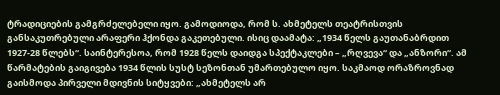ტრადიციების გამგრძელებელი იყო. გამოდიოდა, რომ ს. ახმეტელს თეატრისთვის განსაკუთრებული არაფერი ჰქონდა გაკეთებული. ისიც დაამატა: „1934 წელს გაუთანაბრდით 1927-28 წლებს“. საინტერესოა, რომ 1928 წელს დაიდგა სპექტაკლები – „რღვევა“ და „ანზორი“. ამ წარმატების გაიგივება 1934 წლის სუსტ სეზონთან უმართებულო იყო. საკმაოდ ორაზროვნად გაისმოდა პირველი მდივნის სიტყვები: „ახმეტელს არ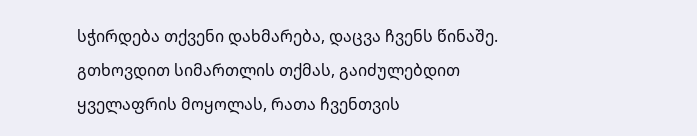სჭირდება თქვენი დახმარება, დაცვა ჩვენს წინაშე. გთხოვდით სიმართლის თქმას, გაიძულებდით ყველაფრის მოყოლას, რათა ჩვენთვის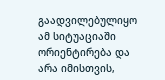გაადვილებულიყო ამ სიტუაციაში ორიენტირება და არა იმისთვის,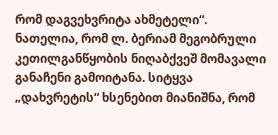რომ დაგვეხვრიტა ახმეტელი“.
ნათელია, რომ ლ. ბერიამ მეგობრული კეთილგანწყობის ნიღაბქვეშ მომავალი განაჩენი გამოიტანა. სიტყვა „დახვრეტის“ ხსენებით მიანიშნა, რომ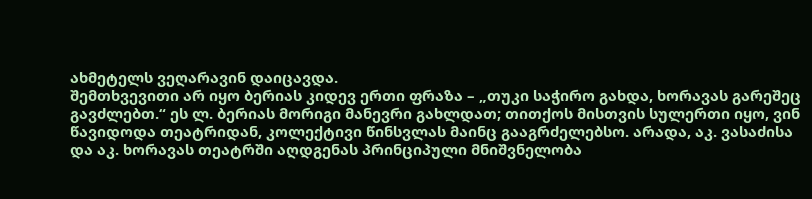ახმეტელს ვეღარავინ დაიცავდა.
შემთხვევითი არ იყო ბერიას კიდევ ერთი ფრაზა – „თუკი საჭირო გახდა, ხორავას გარეშეც გავძლებთ.“ ეს ლ. ბერიას მორიგი მანევრი გახლდათ; თითქოს მისთვის სულერთი იყო, ვინ წავიდოდა თეატრიდან, კოლექტივი წინსვლას მაინც გააგრძელებსო. არადა, აკ. ვასაძისა და აკ. ხორავას თეატრში აღდგენას პრინციპული მნიშვნელობა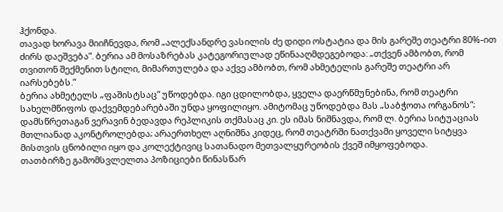ჰქონდა.
თავად ხორავა მიიჩნევდა, რომ „ალექსანდრე ვასილის ძე დიდი ოსტატია და მის გარეშე თეატრი 80%-ით ძირს დაეშვება“. ბერია ამ მოსაზრებას კატეგორიულად ეწინააღმდეგებოდა: „თქვენ ამბობთ, რომ თვითონ შექმენით სტილი, მიმართულება და აქვე ამბობთ, რომ ახმეტელის გარეშე თეატრი არ იარსებებს.“
ბერია ახმეტელს „ფაშისტსაც“ უწოდებდა. იგი ცდილობდა, ყველა დაერწმუნებინა, რომ თეატრი სახელმწიფოს დაქვემდებარებაში უნდა ყოფილიყო. ამიტომაც უწოდებდა მას „საბჭოთა ორგანოს“; დამსწრეთაგან ვერავინ ბედავდა რეპლიკის თქმასაც კი. ეს იმას ნიშნავდა, რომ ლ. ბერია სიტუაციას მთლიანად აკონტროლებდა; არაერთხელ აღნიშნა კიდეც, რომ თეატრში ნათქვამი ყოველი სიტყვა მისთვის ცნობილი იყო და კოლექტივიც სათანადო მეთვალყურეობის ქვეშ იმყოფებოდა.
თათბირზე გამომსვლელთა პოზიციები წინასწარ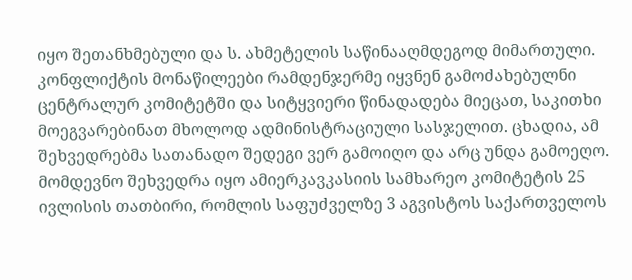იყო შეთანხმებული და ს. ახმეტელის საწინააღმდეგოდ მიმართული.
კონფლიქტის მონაწილეები რამდენჯერმე იყვნენ გამოძახებულნი ცენტრალურ კომიტეტში და სიტყვიერი წინადადება მიეცათ, საკითხი მოეგვარებინათ მხოლოდ ადმინისტრაციული სასჯელით. ცხადია, ამ შეხვედრებმა სათანადო შედეგი ვერ გამოიღო და არც უნდა გამოეღო. მომდევნო შეხვედრა იყო ამიერკავკასიის სამხარეო კომიტეტის 25 ივლისის თათბირი, რომლის საფუძველზე 3 აგვისტოს საქართველოს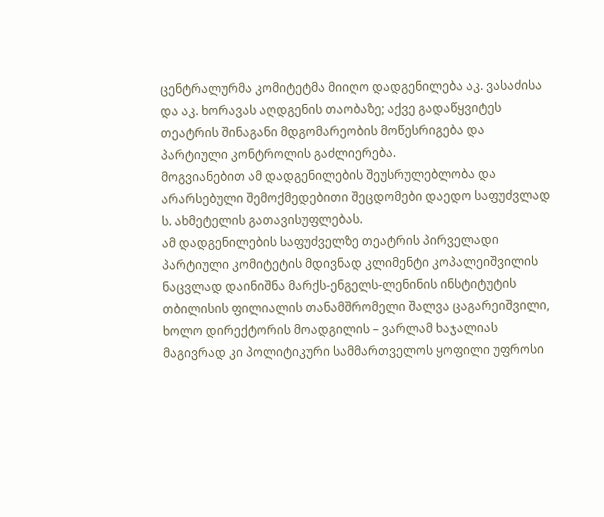ცენტრალურმა კომიტეტმა მიიღო დადგენილება აკ. ვასაძისა და აკ. ხორავას აღდგენის თაობაზე; აქვე გადაწყვიტეს თეატრის შინაგანი მდგომარეობის მოწესრიგება და პარტიული კონტროლის გაძლიერება.
მოგვიანებით ამ დადგენილების შეუსრულებლობა და არარსებული შემოქმედებითი შეცდომები დაედო საფუძვლად ს. ახმეტელის გათავისუფლებას.
ამ დადგენილების საფუძველზე თეატრის პირველადი პარტიული კომიტეტის მდივნად კლიმენტი კოპალეიშვილის ნაცვლად დაინიშნა მარქს-ენგელს-ლენინის ინსტიტუტის თბილისის ფილიალის თანამშრომელი შალვა ცაგარეიშვილი, ხოლო დირექტორის მოადგილის – ვარლამ ხაჯალიას მაგივრად კი პოლიტიკური სამმართველოს ყოფილი უფროსი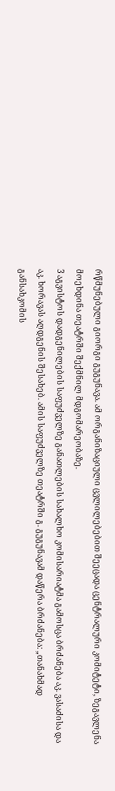რწმუნებული გიორგი გუგუნავა. ამ ორგანიზაციული ცვლილებებით შეეცადა ცენტრალური კომიტეტი, ზეგავლენა მოეხდინა თეატრში შექმნილ მდგომარეობაზე.
3 აგვისტოს დადგენილების საფუძველზე განათლების სახალხო კომისარიატმა გამოსცა ბრძანება აკ. ვასაძისა და აკ. ხორავას აღდგენის შესახებ. ამის საფუძველზე თეატრში გ. გუგუნავამ დაწერა ბრძანება: „თანახმად განსახკომის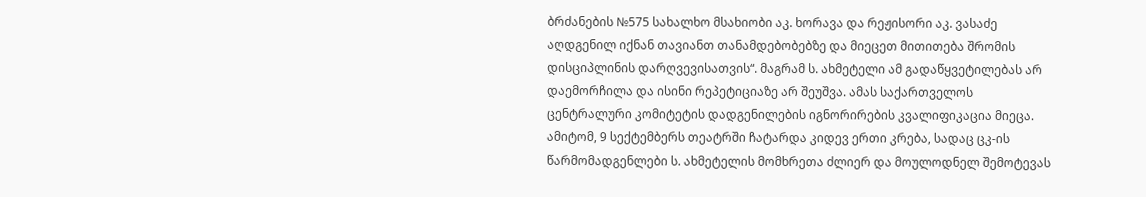ბრძანების №575 სახალხო მსახიობი აკ. ხორავა და რეჟისორი აკ. ვასაძე აღდგენილ იქნან თავიანთ თანამდებობებზე და მიეცეთ მითითება შრომის დისციპლინის დარღვევისათვის“. მაგრამ ს. ახმეტელი ამ გადაწყვეტილებას არ დაემორჩილა და ისინი რეპეტიციაზე არ შეუშვა. ამას საქართველოს ცენტრალური კომიტეტის დადგენილების იგნორირების კვალიფიკაცია მიეცა. ამიტომ, 9 სექტემბერს თეატრში ჩატარდა კიდევ ერთი კრება, სადაც ცკ-ის წარმომადგენლები ს. ახმეტელის მომხრეთა ძლიერ და მოულოდნელ შემოტევას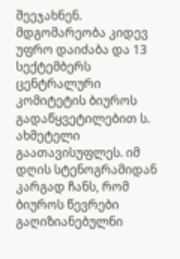შეეჯახნენ.
მდგომარეობა კიდევ უფრო დაიძაბა და 13 სექტემბერს ცენტრალური კომიტეტის ბიუროს გადაწყვეტილებით ს. ახმეტელი გაათავისუფლეს. იმ დღის სტენოგრამიდან კარგად ჩანს, რომ ბიუროს წევრები გაღიზიანებულნი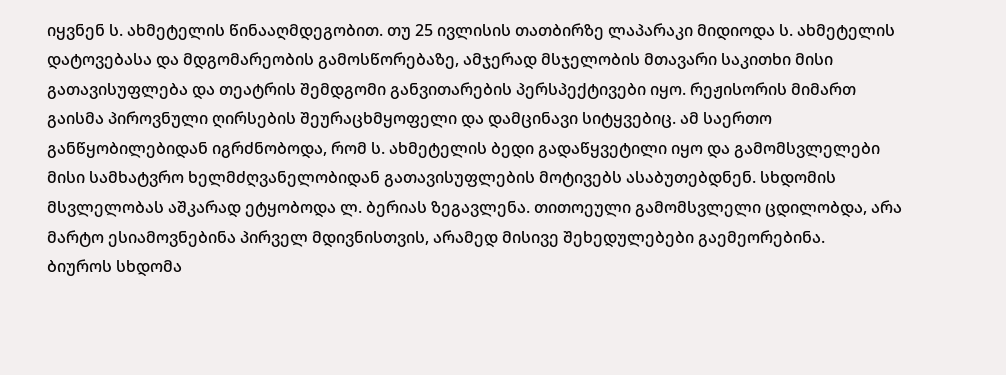იყვნენ ს. ახმეტელის წინააღმდეგობით. თუ 25 ივლისის თათბირზე ლაპარაკი მიდიოდა ს. ახმეტელის დატოვებასა და მდგომარეობის გამოსწორებაზე, ამჯერად მსჯელობის მთავარი საკითხი მისი გათავისუფლება და თეატრის შემდგომი განვითარების პერსპექტივები იყო. რეჟისორის მიმართ გაისმა პიროვნული ღირსების შეურაცხმყოფელი და დამცინავი სიტყვებიც. ამ საერთო განწყობილებიდან იგრძნობოდა, რომ ს. ახმეტელის ბედი გადაწყვეტილი იყო და გამომსვლელები მისი სამხატვრო ხელმძღვანელობიდან გათავისუფლების მოტივებს ასაბუთებდნენ. სხდომის მსვლელობას აშკარად ეტყობოდა ლ. ბერიას ზეგავლენა. თითოეული გამომსვლელი ცდილობდა, არა მარტო ესიამოვნებინა პირველ მდივნისთვის, არამედ მისივე შეხედულებები გაემეორებინა.
ბიუროს სხდომა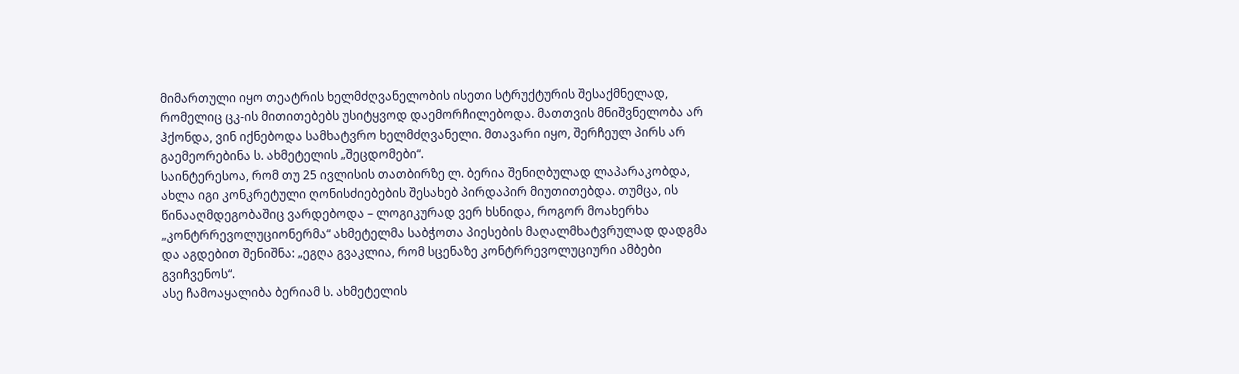მიმართული იყო თეატრის ხელმძღვანელობის ისეთი სტრუქტურის შესაქმნელად, რომელიც ცკ-ის მითითებებს უსიტყვოდ დაემორჩილებოდა. მათთვის მნიშვნელობა არ ჰქონდა, ვინ იქნებოდა სამხატვრო ხელმძღვანელი. მთავარი იყო, შერჩეულ პირს არ გაემეორებინა ს. ახმეტელის „შეცდომები“.
საინტერესოა, რომ თუ 25 ივლისის თათბირზე ლ. ბერია შენიღბულად ლაპარაკობდა, ახლა იგი კონკრეტული ღონისძიებების შესახებ პირდაპირ მიუთითებდა. თუმცა, ის წინააღმდეგობაშიც ვარდებოდა – ლოგიკურად ვერ ხსნიდა, როგორ მოახერხა „კონტრრევოლუციონერმა“ ახმეტელმა საბჭოთა პიესების მაღალმხატვრულად დადგმა და აგდებით შენიშნა: „ეგღა გვაკლია, რომ სცენაზე კონტრრევოლუციური ამბები გვიჩვენოს“.
ასე ჩამოაყალიბა ბერიამ ს. ახმეტელის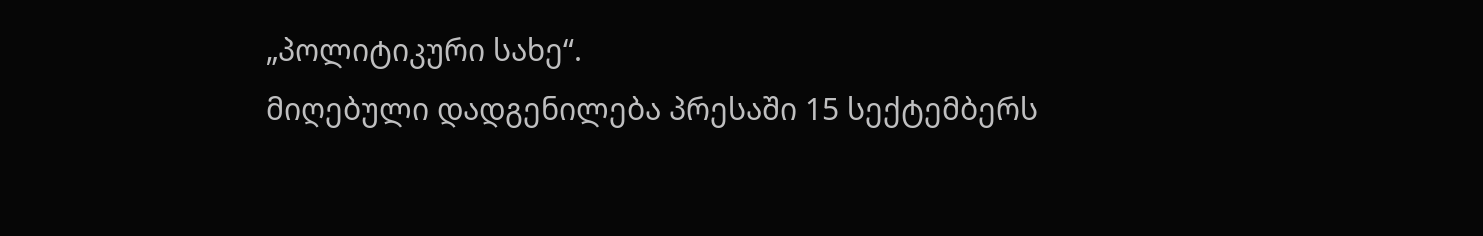„პოლიტიკური სახე“.
მიღებული დადგენილება პრესაში 15 სექტემბერს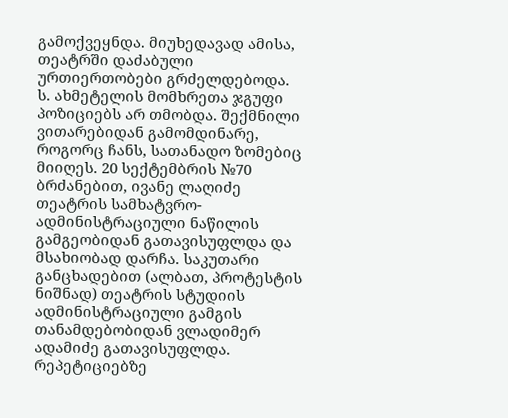გამოქვეყნდა. მიუხედავად ამისა, თეატრში დაძაბული ურთიერთობები გრძელდებოდა. ს. ახმეტელის მომხრეთა ჯგუფი პოზიციებს არ თმობდა. შექმნილი ვითარებიდან გამომდინარე, როგორც ჩანს, სათანადო ზომებიც მიიღეს. 20 სექტემბრის №70 ბრძანებით, ივანე ლაღიძე თეატრის სამხატვრო-ადმინისტრაციული ნაწილის გამგეობიდან გათავისუფლდა და მსახიობად დარჩა. საკუთარი განცხადებით (ალბათ, პროტესტის ნიშნად) თეატრის სტუდიის ადმინისტრაციული გამგის თანამდებობიდან ვლადიმერ ადამიძე გათავისუფლდა. რეპეტიციებზე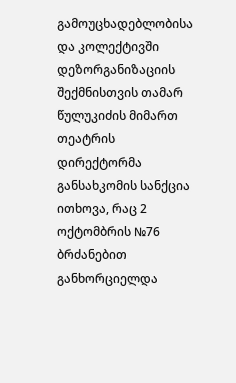გამოუცხადებლობისა და კოლექტივში დეზორგანიზაციის შექმნისთვის თამარ წულუკიძის მიმართ თეატრის დირექტორმა განსახკომის სანქცია ითხოვა, რაც 2 ოქტომბრის №76 ბრძანებით განხორციელდა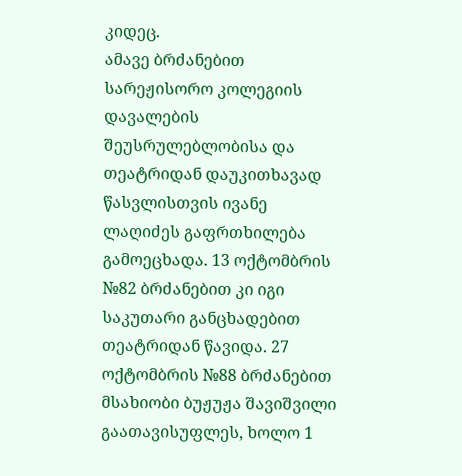კიდეც.
ამავე ბრძანებით სარეჟისორო კოლეგიის დავალების შეუსრულებლობისა და თეატრიდან დაუკითხავად წასვლისთვის ივანე ლაღიძეს გაფრთხილება გამოეცხადა. 13 ოქტომბრის №82 ბრძანებით კი იგი საკუთარი განცხადებით თეატრიდან წავიდა. 27 ოქტომბრის №88 ბრძანებით მსახიობი ბუჟუჟა შავიშვილი გაათავისუფლეს, ხოლო 1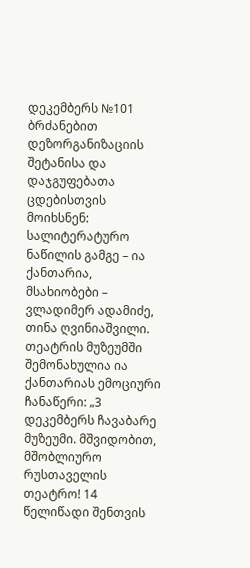დეკემბერს №101 ბრძანებით დეზორგანიზაციის შეტანისა და დაჯგუფებათა ცდებისთვის მოიხსნენ: სალიტერატურო ნაწილის გამგე – ია ქანთარია, მსახიობები – ვლადიმერ ადამიძე, თინა ღვინიაშვილი. თეატრის მუზეუმში შემონახულია ია ქანთარიას ემოციური ჩანაწერი: „3 დეკემბერს ჩავაბარე მუზეუმი. მშვიდობით, მშობლიურო რუსთაველის თეატრო! 14 წელიწადი შენთვის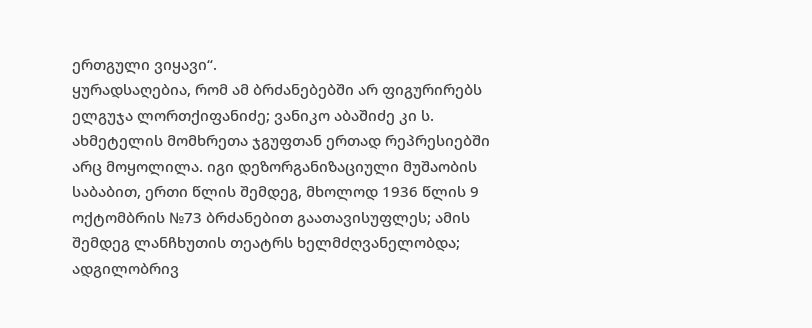ერთგული ვიყავი“.
ყურადსაღებია, რომ ამ ბრძანებებში არ ფიგურირებს ელგუჯა ლორთქიფანიძე; ვანიკო აბაშიძე კი ს. ახმეტელის მომხრეთა ჯგუფთან ერთად რეპრესიებში არც მოყოლილა. იგი დეზორგანიზაციული მუშაობის საბაბით, ერთი წლის შემდეგ, მხოლოდ 1936 წლის 9 ოქტომბრის №73 ბრძანებით გაათავისუფლეს; ამის შემდეგ ლანჩხუთის თეატრს ხელმძღვანელობდა; ადგილობრივ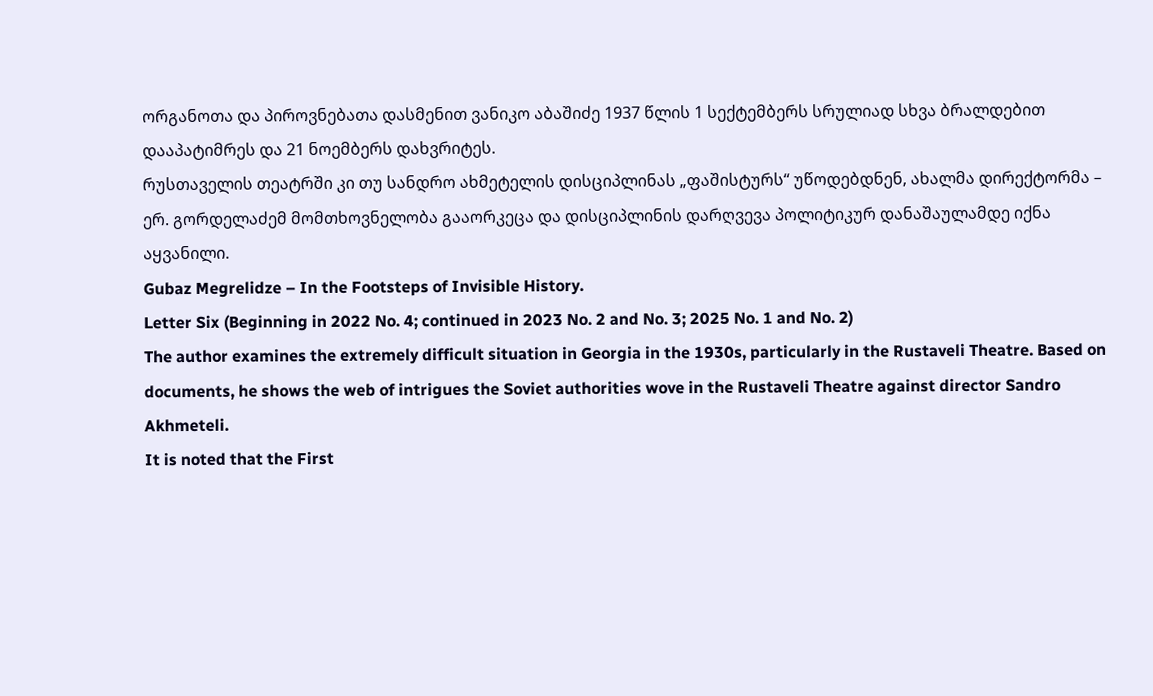ორგანოთა და პიროვნებათა დასმენით ვანიკო აბაშიძე 1937 წლის 1 სექტემბერს სრულიად სხვა ბრალდებით დააპატიმრეს და 21 ნოემბერს დახვრიტეს.
რუსთაველის თეატრში კი თუ სანდრო ახმეტელის დისციპლინას „ფაშისტურს“ უწოდებდნენ, ახალმა დირექტორმა – ერ. გორდელაძემ მომთხოვნელობა გააორკეცა და დისციპლინის დარღვევა პოლიტიკურ დანაშაულამდე იქნა აყვანილი.
Gubaz Megrelidze – In the Footsteps of Invisible History.
Letter Six (Beginning in 2022 No. 4; continued in 2023 No. 2 and No. 3; 2025 No. 1 and No. 2)
The author examines the extremely difficult situation in Georgia in the 1930s, particularly in the Rustaveli Theatre. Based on documents, he shows the web of intrigues the Soviet authorities wove in the Rustaveli Theatre against director Sandro Akhmeteli.
It is noted that the First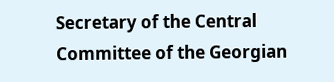Secretary of the Central Committee of the Georgian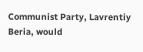Communist Party, Lavrentiy Beria, would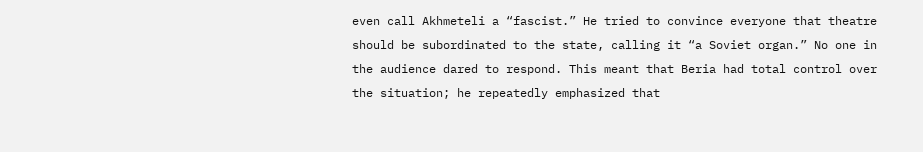even call Akhmeteli a “fascist.” He tried to convince everyone that theatre should be subordinated to the state, calling it “a Soviet organ.” No one in the audience dared to respond. This meant that Beria had total control over the situation; he repeatedly emphasized that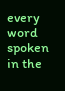every word spoken in the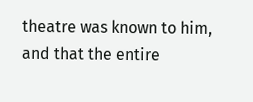theatre was known to him, and that the entire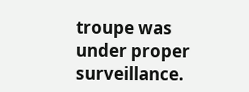troupe was under proper surveillance.